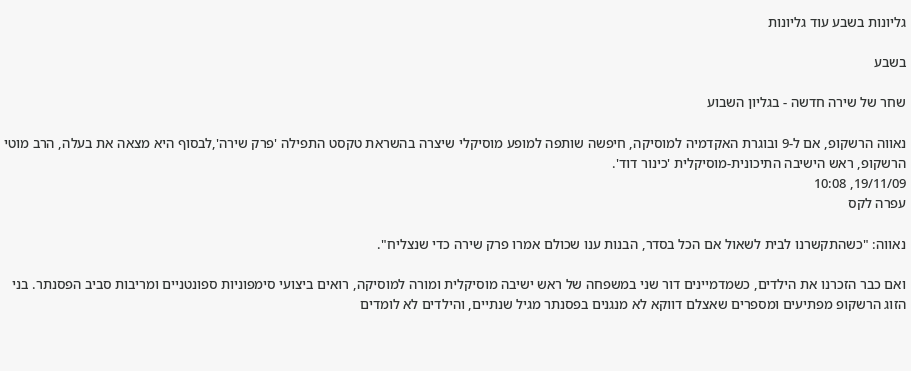גליונות בשבע עוד גליונות

בשבע

שחר של שירה חדשה - בגליון השבוע

נאווה הרשקופ, אם ל-9 ובוגרת האקדמיה למוסיקה, חיפשה שותפה למופע מוסיקלי שיצרה בהשראת טקסט התפילה 'פרק שירה',לבסוף היא מצאה את בעלה, הרב מוטי הרשקופ, ראש הישיבה התיכונית-מוסיקלית 'כינור דוד'.
19/11/09, 10:08
עפרה לקס

נאווה: "כשהתקשרנו לבית לשאול אם הכל בסדר, הבנות ענו שכולם אמרו פרק שירה כדי שנצליח".

ואם כבר הזכרנו את הילדים, כשמדמיינים דור שני במשפחה של ראש ישיבה מוסיקלית ומורה למוסיקה, רואים ביצועי סימפוניות ספונטניים ומריבות סביב הפסנתר. בני הזוג הרשקופ מפתיעים ומספרים שאצלם דווקא לא מנגנים בפסנתר מגיל שנתיים, והילדים לא לומדים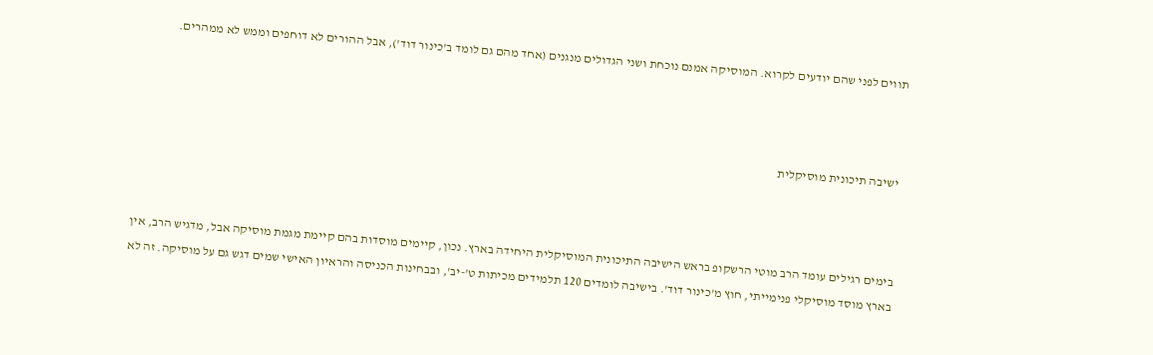תווים לפני שהם יודעים לקרוא. המוסיקה אמנם נוכחת ושני הגדולים מנגנים (אחד מהם גם לומד ב'כינור דוד'), אבל ההורים לא דוחפים וממש לא ממהרים.



 ישיבה תיכונית מוסיקלית



בימים רגילים עומד הרב מוטי הרשקופ בראש הישיבה התיכונית המוסיקלית היחידה בארץ. נכון, קיימים מוסדות בהם קיימת מגמת מוסיקה אבל, מדגיש הרב, אין בארץ מוסד מוסיקלי פנימייתי, חוץ מ'כינור דוד'. בישיבה לומדים 120 תלמידים מכיתות ט'-יב', ובבחינות הכניסה והראיון האישי שמים דגש גם על מוסיקה. זה לא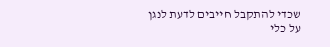שכדי להתקבל חייבים לדעת לנגן על כלי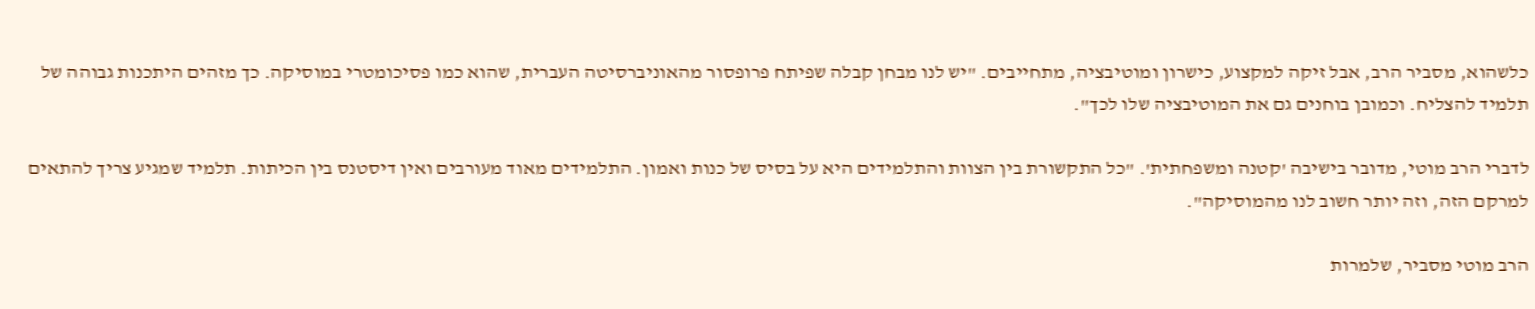כלשהוא, מסביר הרב, אבל זיקה למקצוע, כישרון ומוטיבציה, מתחייבים. "יש לנו מבחן קבלה שפיתח פרופסור מהאוניברסיטה העברית, שהוא כמו פסיכומטרי במוסיקה. כך מזהים היתכנות גבוהה של תלמיד להצליח. וכמובן בוחנים גם את המוטיבציה שלו לכך".

לדברי הרב מוטי, מדובר בישיבה 'קטנה ומשפחתית'. "כל התקשורת בין הצוות והתלמידים היא על בסיס של כנות ואמון. התלמידים מאוד מעורבים ואין דיסטנס בין הכיתות. תלמיד שמגיע צריך להתאים למרקם הזה, וזה יותר חשוב לנו מהמוסיקה".

הרב מוטי מסביר, שלמרות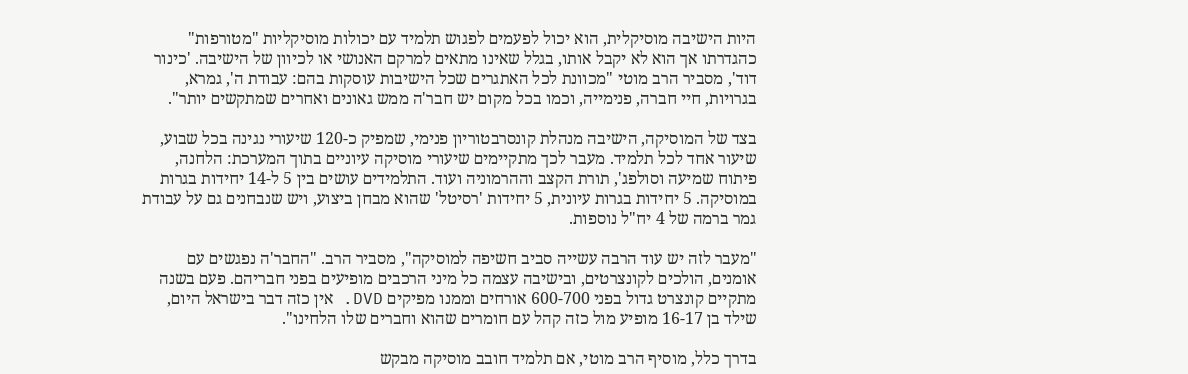היות הישיבה מוסיקלית, הוא יכול לפעמים לפגוש תלמיד עם יכולות מוסיקליות "מטורפות" כהגדרתו אך הוא לא יקבל אותו, בגלל שאינו מתאים למרקם האנושי או לכיוון של הישיבה. 'כינור דוד', מסביר הרב מוטי "מכוונת לכל האתגרים שכל הישיבות עוסקות בהם: עבודת ה', גמרא, בגרויות, חיי חברה, פנימייה, וכמו בכל מקום יש חבר'ה ממש גאונים ואחרים שמתקשים יותר".

בצד של המוסיקה, הישיבה מנהלת קונסרבטוריון פנימי, שמפיק כ-120 שיעורי נגינה בכל שבוע, שיעור אחד לכל תלמיד. מעבר לכך מתקיימים שיעורי מוסיקה עיוניים בתוך המערכת: הלחנה, פיתוח שמיעה וסולפג', תורת הקצב וההרמוניה ועוד. התלמידים עושים בין 5 ל-14 יחידות בגרות במוסיקה. 5 יחידות בגרות עיונית, 5 יחידות 'רסיטל' שהוא מבחן ביצוע, ויש שנבחנים גם על עבודת גמר ברמה של 4 יח"ל נוספות.

"מעבר לזה יש עוד הרבה עשייה סביב חשיפה למוסיקה", מסביר הרב. "החבר'ה נפגשים עם אומנים, הולכים לקונצרטים, ובישיבה עצמה כל מיני הרכבים מופיעים בפני חבריהם. פעם בשנה מתקיים קונצרט גדול בפני 600-700 אורחים וממנו מפיקים DVD. אין כזה דבר בישראל היום, שילד בן 16-17 מופיע מול כזה קהל עם חומרים שהוא וחברים שלו הלחינו".

בדרך כלל, מוסיף הרב מוטי, אם תלמיד חובב מוסיקה מבקש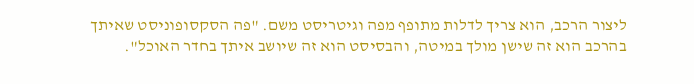ליצור הרכב, הוא צריך לדלות מתופף מפה וגיטריסט משם. "פה הסקסופוניסט שאיתך בהרכב הוא זה שישן מולך במיטה, והבסיסט הוא זה שיושב איתך בחדר האוכל".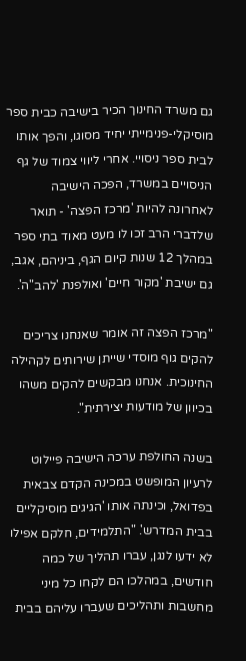גם משרד החינוך הכיר בישיבה כבית ספר מוסיקלי-פנימייתי יחיד מסוגו, והפך אותו לבית ספר ניסויי. אחרי ליווי צמוד של גף הניסויים במשרד, הפכה הישיבה לאחרונה להיות 'מרכז הפצה' - תואר שלדברי הרב זכו לו מעט מאוד בתי ספר במהלך 12 שנות קיום הגף, ביניהם, אגב, גם ישיבת 'מקור חיים' ואולפנת 'להב"ה'.

"מרכז הפצה זה אומר שאנחנו צריכים להקים גוף מוסדי שייתן שירותים לקהילה החינוכית. אנחנו מבקשים להקים משהו בכיוון של מודעות יצירתית".

בשנה החולפת ערכה הישיבה פיילוט לרעיון המופשט במכינה הקדם צבאית בפדואל, וכינתה אותו 'הגיגים מוסיקליים בבית המדרש'. "התלמידים, חלקם אפילו לא ידעו לנגן, עברו תהליך של כמה חודשים, במהלכו הם לקחו כל מיני מחשבות ותהליכים שעברו עליהם בבית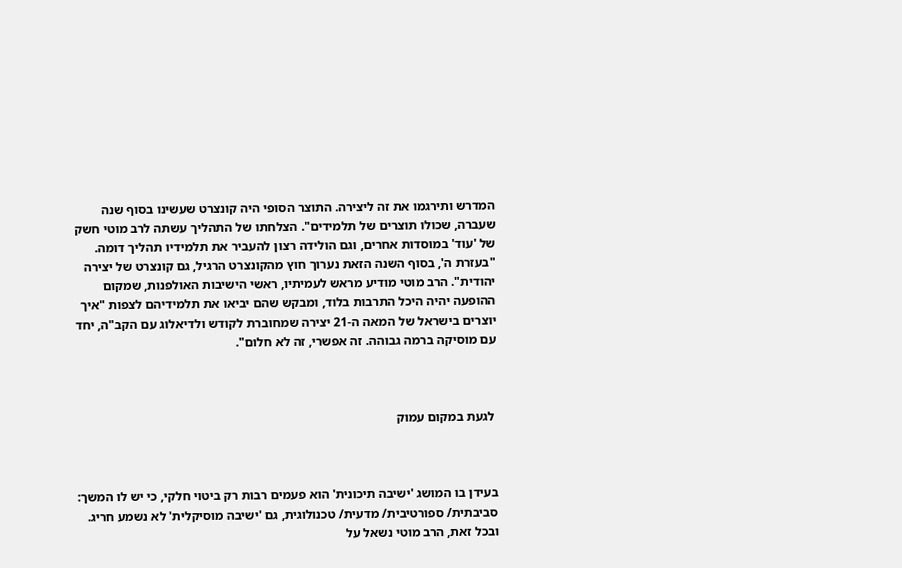המדרש ותירגמו את זה ליצירה. התוצר הסופי היה קונצרט שעשינו בסוף שנה שעברה, שכולו תוצרים של תלמידים". הצלחתו של התהליך עשתה לרב מוטי חשק של 'עוד' במוסדות אחרים, וגם הולידה רצון להעביר את תלמידיו תהליך דומה. "בעזרת ה', בסוף השנה הזאת נערוך חוץ מהקונצרט הרגיל, גם קונצרט של יצירה יהודית". הרב מוטי מודיע מראש לעמיתיו, ראשי הישיבות האולפנות, שמקום ההופעה יהיה היכל התרבות בלוד, ומבקש שהם יביאו את תלמידיהם לצפות "איך יוצרים בישראל של המאה ה-21 יצירה שמחוברת לקודש ולדיאלוג עם הקב"ה, יחד עם מוסיקה ברמה גבוהה. זה אפשרי, זה לא חלום".



 לגעת במקום עמוק



בעידן בו המושג 'ישיבה תיכונית' הוא פעמים רבות רק ביטוי חלקי, כי יש לו המשך: סביבתית/ ספורטיבית/ מדעית/ טכנולוגית, גם 'ישיבה מוסיקלית' לא נשמע חריג. ובכל זאת, הרב מוטי נשאל על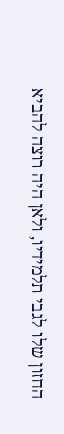החזון שלו לגבי תלמידיו, ולאן היה רוצה להביא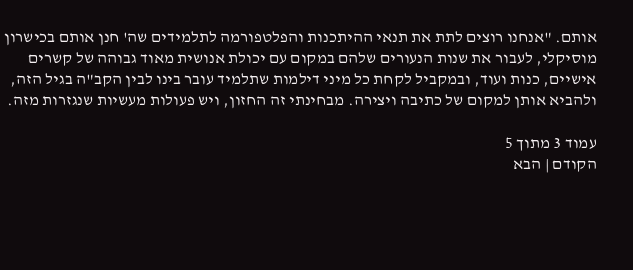אותם. "אנחנו רוצים לתת את תנאי ההיתכנות והפלטפורמה לתלמידים שה' חנן אותם בכישרון מוסיקלי, לעבור את שנות הנעורים שלהם במקום עם יכולת אנושית מאוד גבוהה של קשרים אישיים, כנות ועוד, ובמקביל לקחת כל מיני דילמות שתלמיד עובר בינו לבין הקב"ה בגיל הזה, ולהביא אותן למקום של כתיבה ויצירה. מבחינתי זה החזון, ויש פעולות מעשיות שנגזרות מזה.

עמוד 3 מתוך 5
הקודם | הבא